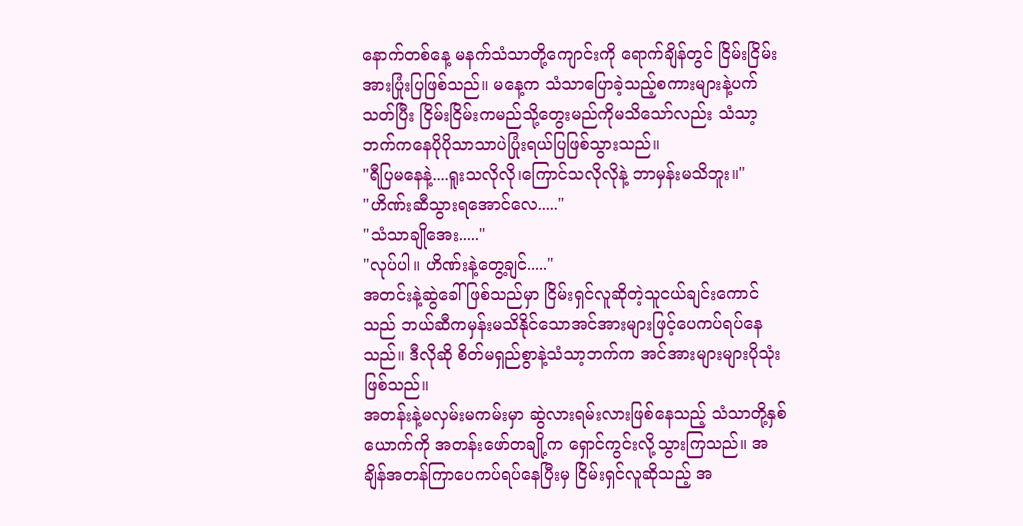နောက်တစ်နေ့ မနက်သံသာတို့ကျောင်းကို ရောက်ချိန်တွင် ငြိမ်းငြိမ်းအားပြုံးပြဖြစ်သည်။ မနေ့က သံသာပြောခဲ့သည့်စကားများနဲ့ပက်သတ်ပြီး ငြိမ်းငြိမ်းကမည်သို့တွေးမည်ကိုမသိသော်လည်း သံသာ့ဘက်ကနေပိုပိုသာသာပဲပြုံးရယ်ပြဖြစ်သွားသည်။
"ရီပြမနေနဲ့....ရူးသလိုလို၊ကြောင်သလိုလိုနဲ့ ဘာမှန်းမသိဘူး။"
"ဟိဏ်းဆီသွားရအောင်လေ....."
"သံသာချိုအေး....."
"လုပ်ပါ။ ဟိဏ်းနဲ့တွေ့ချင်....."
အတင်းနဲ့ဆွဲခေါ်ဖြစ်သည်မှာ ငြိမ်းရှင်လူဆိုတဲ့သူငယ်ချင်းကောင်သည် ဘယ်ဆီကမှန်းမသိနိုင်သောအင်အားများဖြင့်ပေကပ်ရပ်နေသည်။ ဒီလိုဆို စိတ်မရှည်စွာနဲ့သံသာ့ဘက်က အင်အားများများပိုသုံးဖြစ်သည်။
အတန်းနဲ့မလှမ်းမကမ်းမှာ ဆွဲလားရမ်းလားဖြစ်နေသည့် သံသာတို့နှစ်ယောက်ကို အတန်းဖော်တချို့က ရှောင်ကွင်းလို့သွားကြသည်။ အချိန်အတန်ကြာပေကပ်ရပ်နေပြီးမှ ငြိမ်းရှင်လူဆိုသည့် အ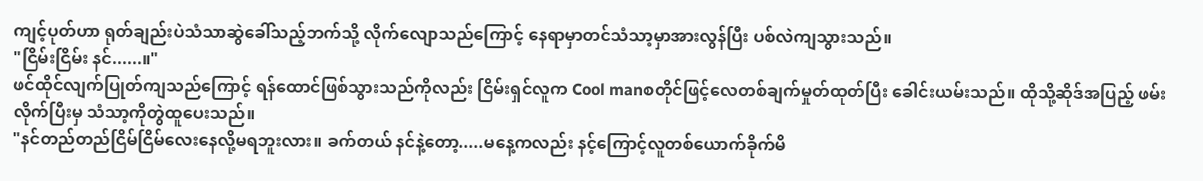ကျင့်ပုတ်ဟာ ရုတ်ချည်းပဲသံသာဆွဲခေါ်သည့်ဘက်သို့ လိုက်လျောသည်ကြောင့် နေရာမှာတင်သံသာ့မှာအားလွန်ပြီး ပစ်လဲကျသွားသည်။
"ငြိမ်းငြိမ်း နင်......။"
ဖင်ထိုင်လျက်ပြုတ်ကျသည်ကြောင့် ရန်ထောင်ဖြစ်သွားသည်ကိုလည်း ငြိမ်းရှင်လူက Cool manစတိုင်ဖြင့်လေတစ်ချက်မှုတ်ထုတ်ပြီး ခေါင်းယမ်းသည်။ ထိုသို့ဆိုဒ်အပြည့် ဖမ်းလိုက်ပြီးမှ သံသာ့ကိုတွဲထူပေးသည်။
"နင်တည်တည်ငြိမ်ငြိမ်လေးနေလို့မရဘူးလား။ ခက်တယ် နင်နဲ့တော့.....မနေ့ကလည်း နင့်ကြောင့်လူတစ်ယောက်ခိုက်မိ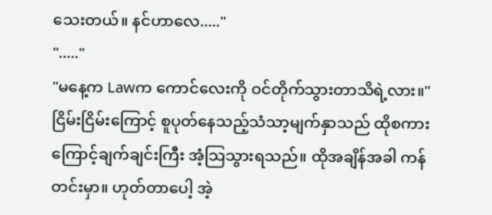သေးတယ်။ နင်ဟာလေ....."
"....."
"မနေ့က Lawက ကောင်လေးကို ဝင်တိုက်သွားတာသိရဲ့လား။"
ငြိမ်းငြိမ်းကြောင့် စူပုတ်နေသည့်သံသာ့မျက်နှာသည် ထိုစကားကြောင့်ချက်ချင်းကြီး အံ့သြသွားရသည်။ ထိုအချိန်အခါ ကန်တင်းမှာ။ ဟုတ်တာပေါ့ အဲ့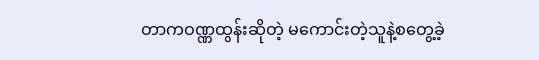တာကဝဏ္ဏထွန်းဆိုတဲ့ မကောင်းတဲ့သူနဲ့စတွေ့ခဲ့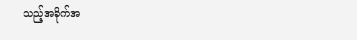သည့်အခိုက်အ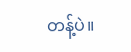တန့်ပဲ။